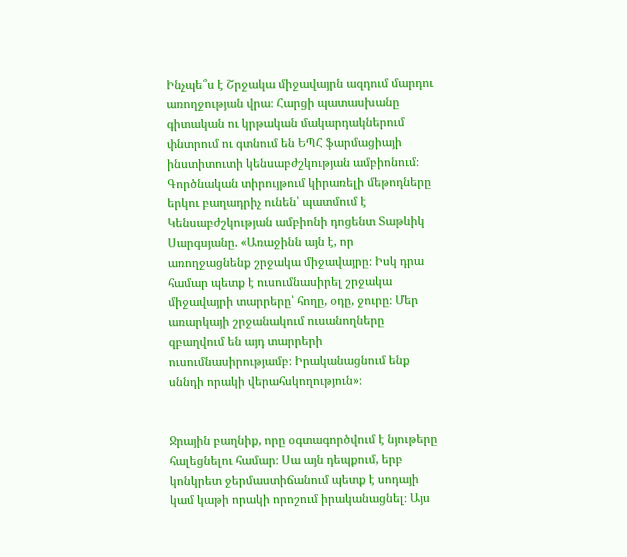Ինչպե՞ս է Շրջակա միջավայրն ազդում մարդու առողջության վրա։ Հարցի պատասխանը գիտական ու կրթական մակարդակներում փնտրում ու գտնում են ԵՊՀ ֆարմացիայի ինստիտուտի կենսաբժշկության ամբիոնում։ Գործնական տիրույթում կիրառելի մեթոդները երկու բաղադրիչ ունեն՝ պատմում է Կենսաբժշկության ամբիոնի դոցենտ Տաթևիկ Սարգսյանը. «Առաջինն այն է, որ առողջացնենք շրջակա միջավայրը։ Իսկ դրա համար պետք է ուսումնասիրել շրջակա միջավայրի տարրերը՝ հողը, օդը, ջուրը։ Մեր առարկայի շրջանակում ուսանողները զբաղվում են այդ տարրերի ուսումնասիրությամբ։ Իրականացնում ենք սննդի որակի վերահսկողություն»։


Ջրային բաղնիք, որը օգտագործվում է նյութերը հալեցնելու համար։ Սա այն դեպքում, երբ կոնկրետ ջերմաստիճանում պետք է սոդայի կամ կաթի որակի որոշում իրականացնել։ Այս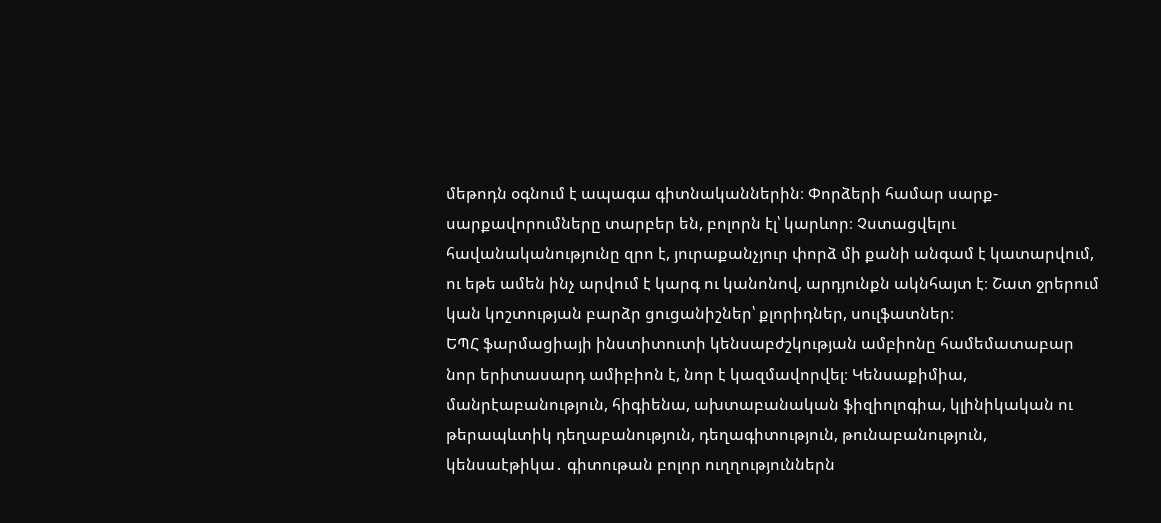մեթոդն օգնում է ապագա գիտնականներին։ Փորձերի համար սարք-սարքավորումները տարբեր են, բոլորն էլ՝ կարևոր։ Չստացվելու հավանականությունը զրո է, յուրաքանչյուր փորձ մի քանի անգամ է կատարվում, ու եթե ամեն ինչ արվում է կարգ ու կանոնով, արդյունքն ակնհայտ է։ Շատ ջրերում կան կոշտության բարձր ցուցանիշներ՝ քլորիդներ, սուլֆատներ։
ԵՊՀ ֆարմացիայի ինստիտուտի կենսաբժշկության ամբիոնը համեմատաբար նոր երիտասարդ ամիբիոն է, նոր է կազմավորվել։ Կենսաքիմիա, մանրէաբանություն, հիգիենա, ախտաբանական ֆիզիոլոգիա, կլինիկական ու թերապևտիկ դեղաբանություն, դեղագիտություն, թունաբանություն, կենսաէթիկա․ գիտութան բոլոր ուղղություններն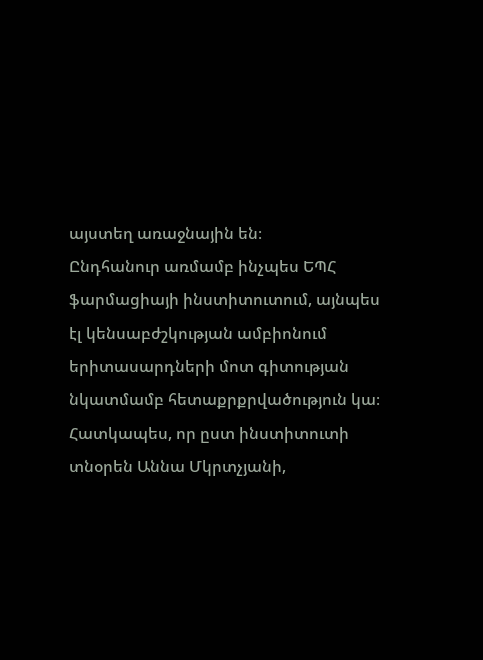այստեղ առաջնային են։
Ընդհանուր առմամբ ինչպես ԵՊՀ ֆարմացիայի ինստիտուտում, այնպես էլ կենսաբժշկության ամբիոնում երիտասարդների մոտ գիտության նկատմամբ հետաքրքրվածություն կա։ Հատկապես, որ ըստ ինստիտուտի տնօրեն Աննա Մկրտչյանի,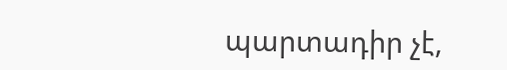պարտադիր չէ,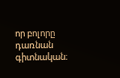որ բոլորը դառնան գիտնական։